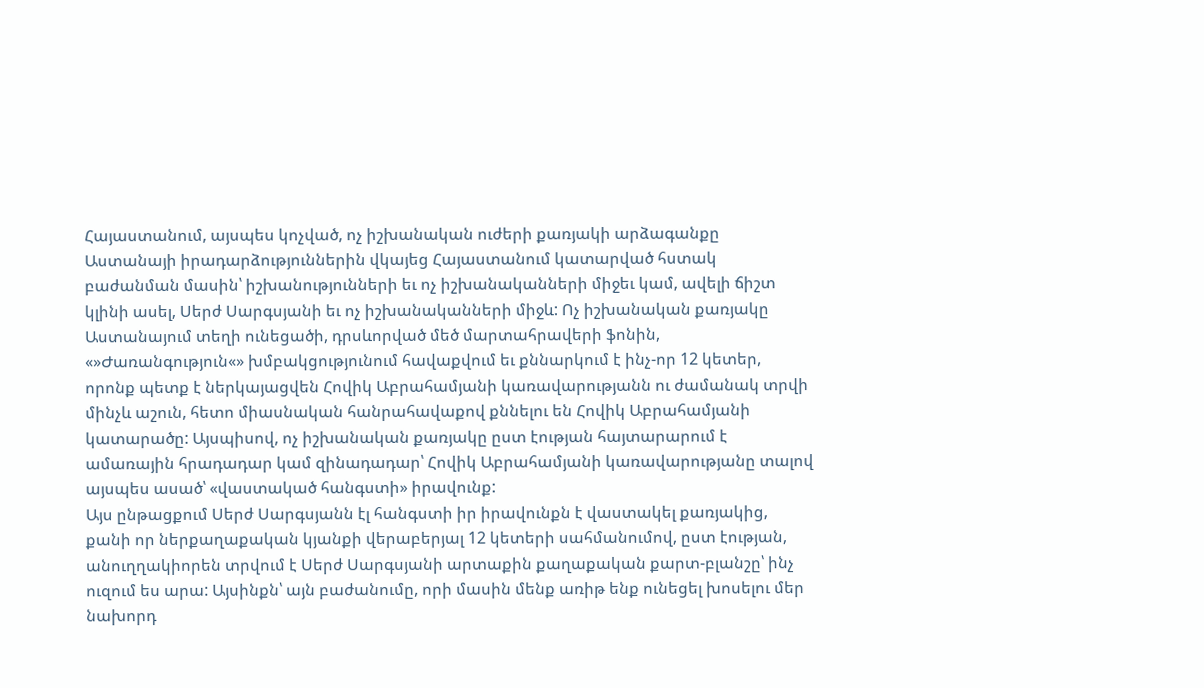Հայաստանում, այսպես կոչված, ոչ իշխանական ուժերի քառյակի արձագանքը Աստանայի իրադարձություններին վկայեց Հայաստանում կատարված հստակ բաժանման մասին՝ իշխանությունների եւ ոչ իշխանականների միջեւ կամ, ավելի ճիշտ կլինի ասել, Սերժ Սարգսյանի եւ ոչ իշխանականների միջև: Ոչ իշխանական քառյակը Աստանայում տեղի ունեցածի, դրսևորված մեծ մարտահրավերի ֆոնին, «»Ժառանգություն«» խմբակցությունում հավաքվում եւ քննարկում է ինչ-որ 12 կետեր, որոնք պետք է ներկայացվեն Հովիկ Աբրահամյանի կառավարությանն ու ժամանակ տրվի մինչև աշուն, հետո միասնական հանրահավաքով քննելու են Հովիկ Աբրահամյանի կատարածը: Այսպիսով, ոչ իշխանական քառյակը ըստ էության հայտարարում է ամառային հրադադար կամ զինադադար՝ Հովիկ Աբրահամյանի կառավարությանը տալով այսպես ասած՝ «վաստակած հանգստի» իրավունք:
Այս ընթացքում Սերժ Սարգսյանն էլ հանգստի իր իրավունքն է վաստակել քառյակից, քանի որ ներքաղաքական կյանքի վերաբերյալ 12 կետերի սահմանումով, ըստ էության, անուղղակիորեն տրվում է Սերժ Սարգսյանի արտաքին քաղաքական քարտ-բլանշը՝ ինչ ուզում ես արա: Այսինքն՝ այն բաժանումը, որի մասին մենք առիթ ենք ունեցել խոսելու մեր նախորդ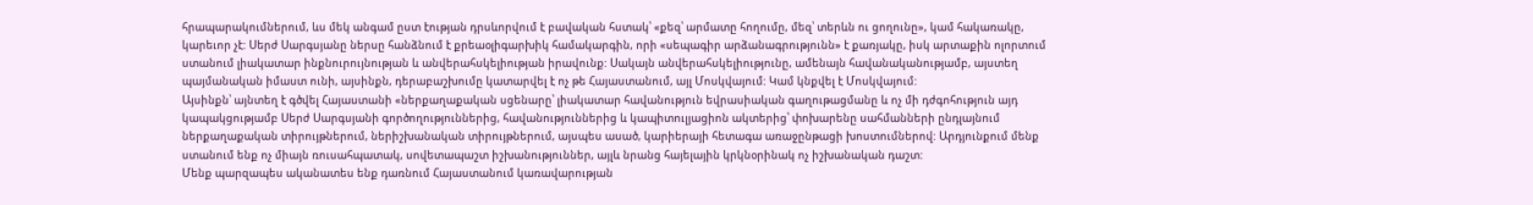հրապարակումներում, ևս մեկ անգամ ըստ էության դրսևորվում է բավական հստակ՝ «քեզ՝ արմատը հողումը, մեզ՝ տերևն ու ցողունը», կամ հակառակը, կարեւոր չէ: Սերժ Սարգսյանը ներսը հանձնում է քրեաօլիգարխիկ համակարգին, որի «սեպագիր արձանագրությունն» է քառյակը, իսկ արտաքին ոլորտում ստանում լիակատար ինքնուրույնության և անվերահսկելիության իրավունք: Սակայն անվերահսկելիությունը, ամենայն հավանականությամբ, այստեղ պայմանական իմաստ ունի, այսինքն, դերաբաշխումը կատարվել է ոչ թե Հայաստանում, այլ Մոսկվայում: Կամ կնքվել է Մոսկվայում:
Այսինքն՝ այնտեղ է գծվել Հայաստանի «ներքաղաքական սցենարը՝ լիակատար հավանություն եվրասիական գաղութացմանը և ոչ մի դժգոհություն այդ կապակցությամբ Սերժ Սարգսյանի գործողություններից, հավանություններից և կապիտուլյացիոն ակտերից՝ փոխարենը սահմանների ընդլայնում ներքաղաքական տիրույթներում, ներիշխանական տիրույթներում, այսպես ասած, կարիերայի հետագա առաջընթացի խոստումներով: Արդյունքում մենք ստանում ենք ոչ միայն ռուսահպատակ, սովետապաշտ իշխանություններ, այլև նրանց հայելային կրկնօրինակ ոչ իշխանական դաշտ:
Մենք պարզապես ականատես ենք դառնում Հայաստանում կառավարության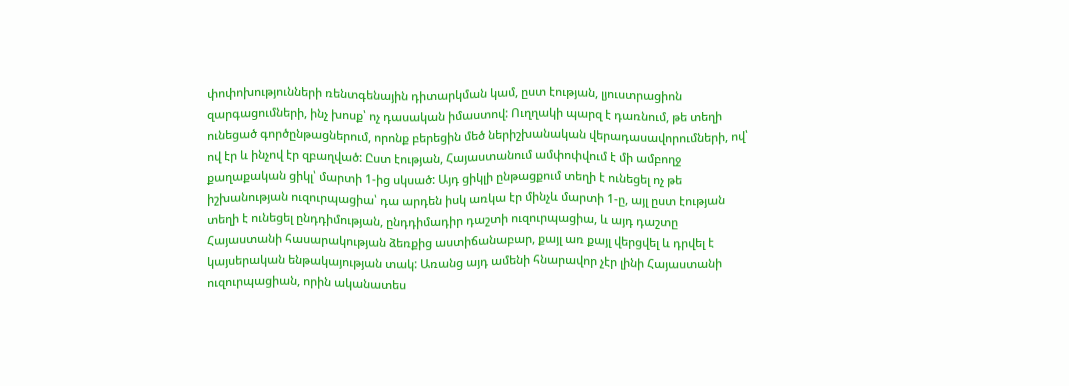փոփոխությունների ռենտգենային դիտարկման կամ, ըստ էության, լյուստրացիոն զարգացումների, ինչ խոսք՝ ոչ դասական իմաստով: Ուղղակի պարզ է դառնում, թե տեղի ունեցած գործընթացներում, որոնք բերեցին մեծ ներիշխանական վերադասավորումների, ով՝ ով էր և ինչով էր զբաղված: Ըստ էության, Հայաստանում ամփոփվում է մի ամբողջ քաղաքական ցիկլ՝ մարտի 1-ից սկսած: Այդ ցիկլի ընթացքում տեղի է ունեցել ոչ թե իշխանության ուզուրպացիա՝ դա արդեն իսկ առկա էր մինչև մարտի 1-ը, այլ ըստ էության տեղի է ունեցել ընդդիմության, ընդդիմադիր դաշտի ուզուրպացիա, և այդ դաշտը Հայաստանի հասարակության ձեռքից աստիճանաբար, քայլ առ քայլ վերցվել և դրվել է կայսերական ենթակայության տակ: Առանց այդ ամենի հնարավոր չէր լինի Հայաստանի ուզուրպացիան, որին ականատես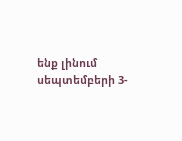ենք լինում սեպտեմբերի 3-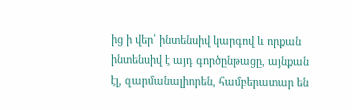ից ի վեր՝ ինտենսիվ կարգով և որքան ինտենսիվ է այդ գործընթացը, այնքան էլ, զարմանալիորեն, համբերատար են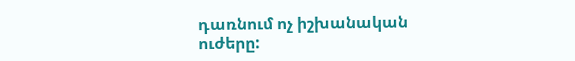դառնում ոչ իշխանական ուժերը: